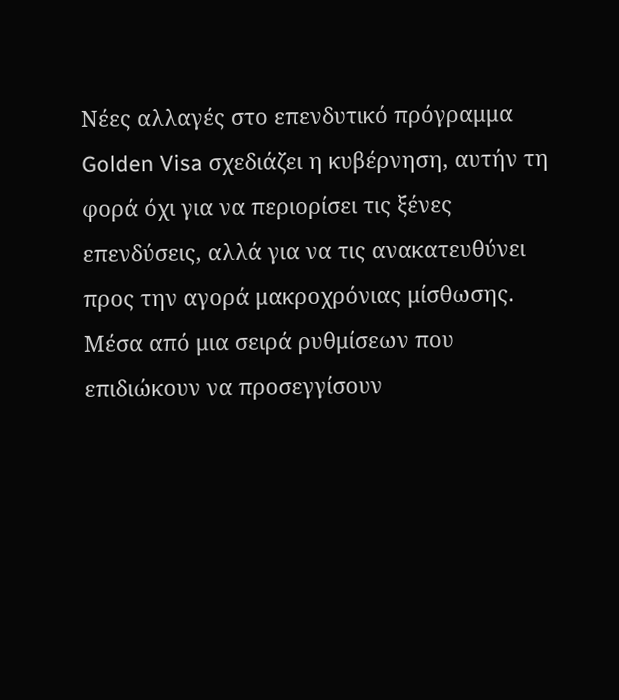Νέες αλλαγές στο επενδυτικό πρόγραμμα Golden Visa σχεδιάζει η κυβέρνηση, αυτήν τη φορά όχι για να περιορίσει τις ξένες επενδύσεις, αλλά για να τις ανακατευθύνει προς την αγορά μακροχρόνιας μίσθωσης.
Μέσα από μια σειρά ρυθμίσεων που επιδιώκουν να προσεγγίσουν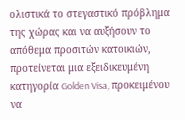ολιστικά το στεγαστικό πρόβλημα της χώρας και να αυξήσουν το απόθεμα προσιτών κατοικιών, προτείνεται μια εξειδικευμένη κατηγορία Golden Visa, προκειμένου να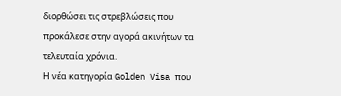διορθώσει τις στρεβλώσεις που προκάλεσε στην αγορά ακινήτων τα τελευταία χρόνια.
Η νέα κατηγορία Golden Visa που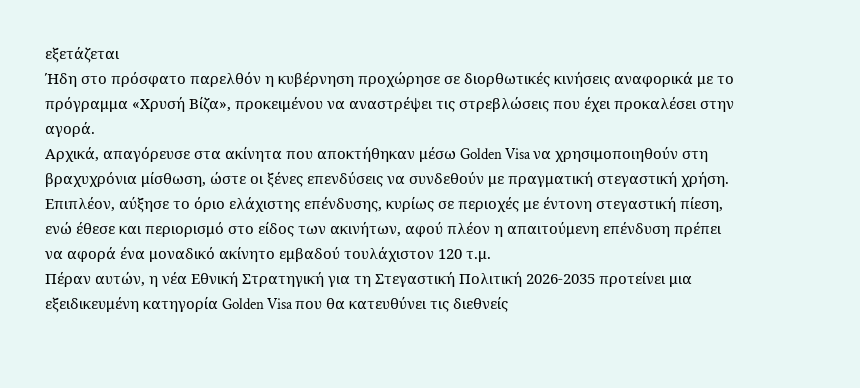εξετάζεται
Ήδη στο πρόσφατο παρελθόν η κυβέρνηση προχώρησε σε διορθωτικές κινήσεις αναφορικά με το πρόγραμμα «Χρυσή Βίζα», προκειμένου να αναστρέψει τις στρεβλώσεις που έχει προκαλέσει στην αγορά.
Αρχικά, απαγόρευσε στα ακίνητα που αποκτήθηκαν μέσω Golden Visa να χρησιμοποιηθούν στη βραχυχρόνια μίσθωση, ώστε οι ξένες επενδύσεις να συνδεθούν με πραγματική στεγαστική χρήση.
Επιπλέον, αύξησε το όριο ελάχιστης επένδυσης, κυρίως σε περιοχές με έντονη στεγαστική πίεση, ενώ έθεσε και περιορισμό στο είδος των ακινήτων, αφού πλέον η απαιτούμενη επένδυση πρέπει να αφορά ένα μοναδικό ακίνητο εμβαδού τουλάχιστον 120 τ.μ.
Πέραν αυτών, η νέα Εθνική Στρατηγική για τη Στεγαστική Πολιτική 2026-2035 προτείνει μια εξειδικευμένη κατηγορία Golden Visa που θα κατευθύνει τις διεθνείς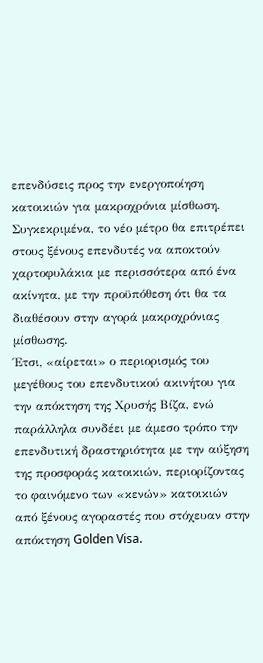επενδύσεις προς την ενεργοποίηση κατοικιών για μακροχρόνια μίσθωση.
Συγκεκριμένα, το νέο μέτρο θα επιτρέπει στους ξένους επενδυτές να αποκτούν χαρτοφυλάκια με περισσότερα από ένα ακίνητα, με την προϋπόθεση ότι θα τα διαθέσουν στην αγορά μακροχρόνιας μίσθωσης.
Έτσι, «αίρεται» ο περιορισμός του μεγέθους του επενδυτικού ακινήτου για την απόκτηση της Χρυσής Βίζα, ενώ παράλληλα συνδέει με άμεσο τρόπο την επενδυτική δραστηριότητα με την αύξηση της προσφοράς κατοικιών, περιορίζοντας το φαινόμενο των «κενών» κατοικιών από ξένους αγοραστές που στόχευαν στην απόκτηση Golden Visa.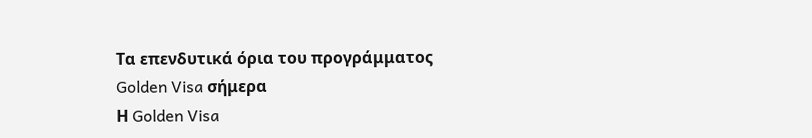Τα επενδυτικά όρια του προγράμματος Golden Visa σήμερα
Η Golden Visa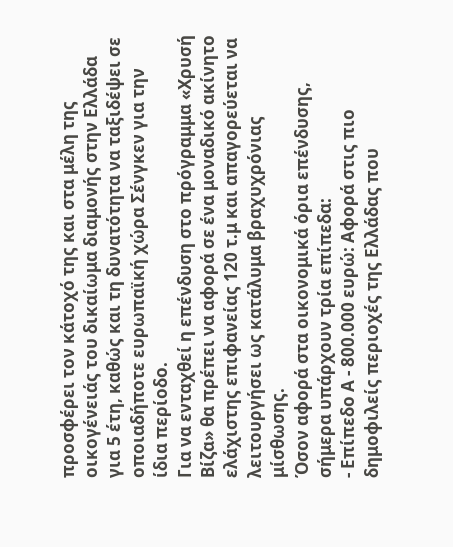προσφέρει τον κάτοχό της και στα μέλη της οικογένειάς του δικαίωμα διαμονής στην Ελλάδα για 5 έτη, καθώς και τη δυνατότητα να ταξιδέψει σε οποιαδήποτε ευρωπαϊκή χώρα Σένγκεν για την ίδια περίοδο.
Για να ενταχθεί η επένδυση στο πρόγραμμα «Χρυσή Βίζα» θα πρέπει να αφορά σε ένα μοναδικό ακίνητο ελάχιστης επιφανείας 120 τ.μ και απαγορεύεται να λειτουργήσει ως κατάλυμα βραχυχρόνιας μίσθωσης.
Όσον αφορά στα οικονομικά όρια επένδυσης, σήμερα υπάρχουν τρία επίπεδα:
- Επίπεδο Α - 800.000 ευρώ: Αφορά στις πιο δημοφιλείς περιοχές της Ελλάδας που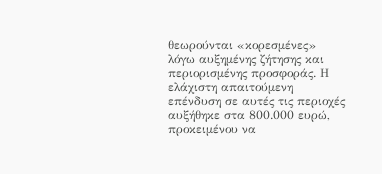θεωρούνται «κορεσμένες» λόγω αυξημένης ζήτησης και περιορισμένης προσφοράς. Η ελάχιστη απαιτούμενη επένδυση σε αυτές τις περιοχές αυξήθηκε στα 800.000 ευρώ, προκειμένου να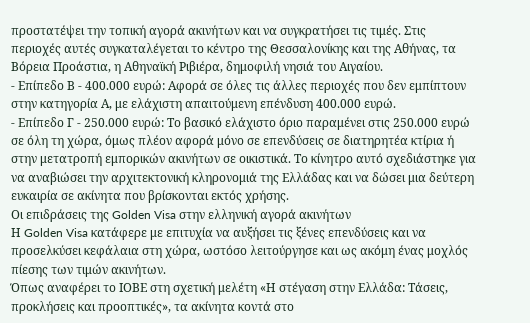προστατέψει την τοπική αγορά ακινήτων και να συγκρατήσει τις τιμές. Στις περιοχές αυτές συγκαταλέγεται το κέντρο της Θεσσαλονίκης και της Αθήνας, τα Βόρεια Προάστια, η Αθηναϊκή Ριβιέρα, δημοφιλή νησιά του Αιγαίου.
- Επίπεδο Β - 400.000 ευρώ: Αφορά σε όλες τις άλλες περιοχές που δεν εμπίπτουν στην κατηγορία Α, με ελάχιστη απαιτούμενη επένδυση 400.000 ευρώ.
- Επίπεδο Γ - 250.000 ευρώ: Το βασικό ελάχιστο όριο παραμένει στις 250.000 ευρώ σε όλη τη χώρα, όμως πλέον αφορά μόνο σε επενδύσεις σε διατηρητέα κτίρια ή στην μετατροπή εμπορικών ακινήτων σε οικιστικά. Το κίνητρο αυτό σχεδιάστηκε για να αναβιώσει την αρχιτεκτονική κληρονομιά της Ελλάδας και να δώσει μια δεύτερη ευκαιρία σε ακίνητα που βρίσκονται εκτός χρήσης.
Οι επιδράσεις της Golden Visa στην ελληνική αγορά ακινήτων
Η Golden Visa κατάφερε με επιτυχία να αυξήσει τις ξένες επενδύσεις και να προσελκύσει κεφάλαια στη χώρα, ωστόσο λειτούργησε και ως ακόμη ένας μοχλός πίεσης των τιμών ακινήτων.
Όπως αναφέρει το ΙΟΒΕ στη σχετική μελέτη «Η στέγαση στην Ελλάδα: Τάσεις, προκλήσεις και προοπτικές», τα ακίνητα κοντά στο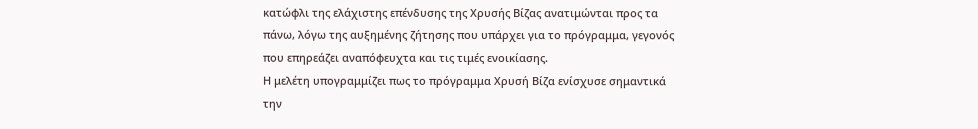κατώφλι της ελάχιστης επένδυσης της Χρυσής Βίζας ανατιμώνται προς τα πάνω, λόγω της αυξημένης ζήτησης που υπάρχει για το πρόγραμμα, γεγονός που επηρεάζει αναπόφευχτα και τις τιμές ενοικίασης.
Η μελέτη υπογραμμίζει πως το πρόγραμμα Χρυσή Βίζα ενίσχυσε σημαντικά την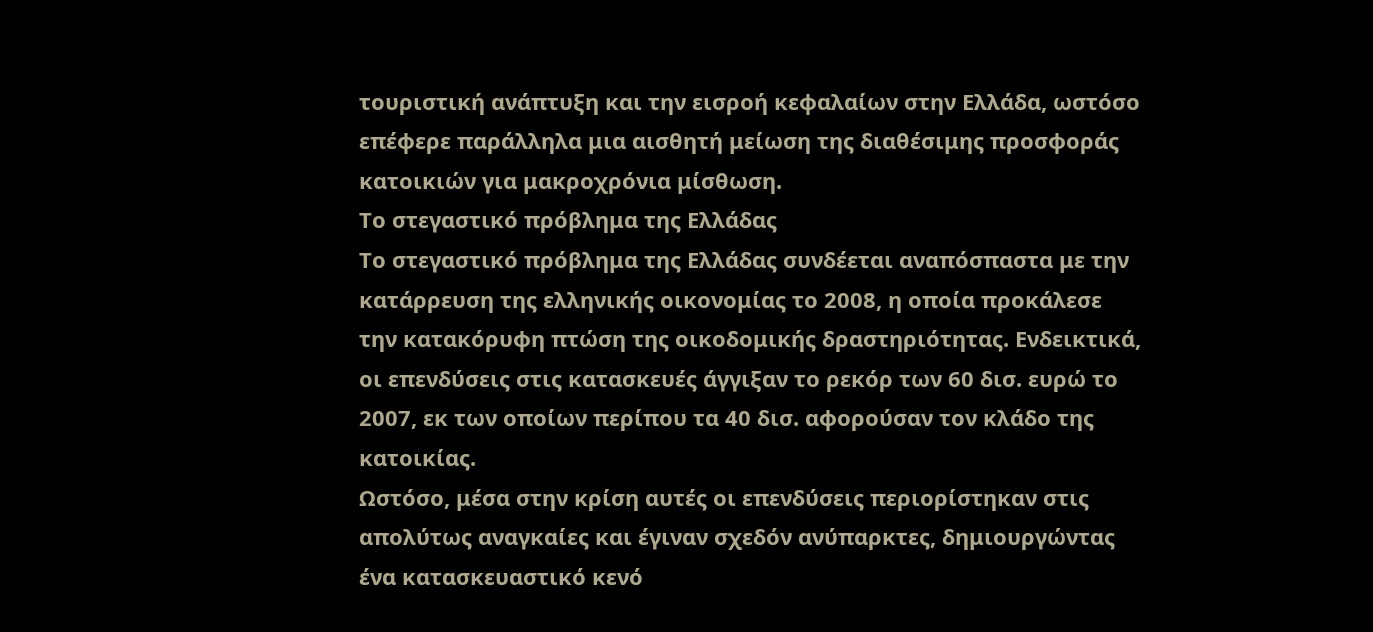τουριστική ανάπτυξη και την εισροή κεφαλαίων στην Ελλάδα, ωστόσο επέφερε παράλληλα μια αισθητή μείωση της διαθέσιμης προσφοράς κατοικιών για μακροχρόνια μίσθωση.
Το στεγαστικό πρόβλημα της Ελλάδας
Το στεγαστικό πρόβλημα της Ελλάδας συνδέεται αναπόσπαστα με την κατάρρευση της ελληνικής οικονομίας το 2008, η οποία προκάλεσε την κατακόρυφη πτώση της οικοδομικής δραστηριότητας. Ενδεικτικά, οι επενδύσεις στις κατασκευές άγγιξαν το ρεκόρ των 60 δισ. ευρώ το 2007, εκ των οποίων περίπου τα 40 δισ. αφορούσαν τον κλάδο της κατοικίας.
Ωστόσο, μέσα στην κρίση αυτές οι επενδύσεις περιορίστηκαν στις απολύτως αναγκαίες και έγιναν σχεδόν ανύπαρκτες, δημιουργώντας ένα κατασκευαστικό κενό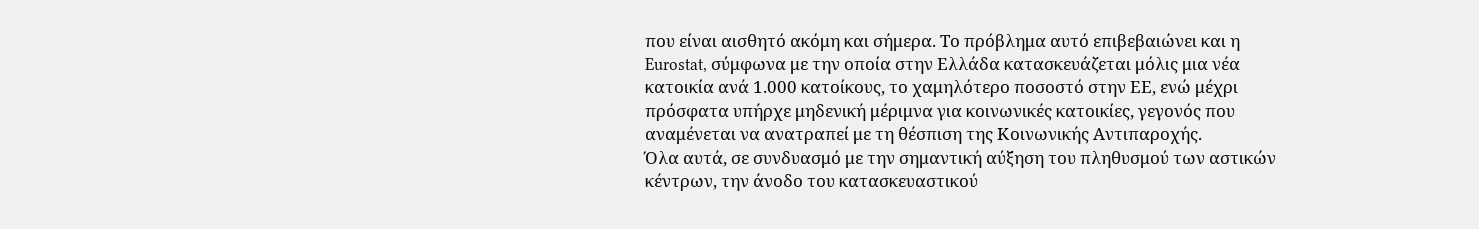που είναι αισθητό ακόμη και σήμερα. Το πρόβλημα αυτό επιβεβαιώνει και η Eurostat, σύμφωνα με την οποία στην Ελλάδα κατασκευάζεται μόλις μια νέα κατοικία ανά 1.000 κατοίκους, το χαμηλότερο ποσοστό στην ΕΕ, ενώ μέχρι πρόσφατα υπήρχε μηδενική μέριμνα για κοινωνικές κατοικίες, γεγονός που αναμένεται να ανατραπεί με τη θέσπιση της Κοινωνικής Αντιπαροχής.
Όλα αυτά, σε συνδυασμό με την σημαντική αύξηση του πληθυσμού των αστικών κέντρων, την άνοδο του κατασκευαστικού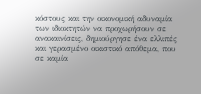κόστους και την οικονομική αδυναμία των ιδιοκτητών να προχωρήσουν σε ανακαινίσεις, δημιούργησε ένα ελλιπές και γερασμένο οικιστικό απόθεμα, που σε καμία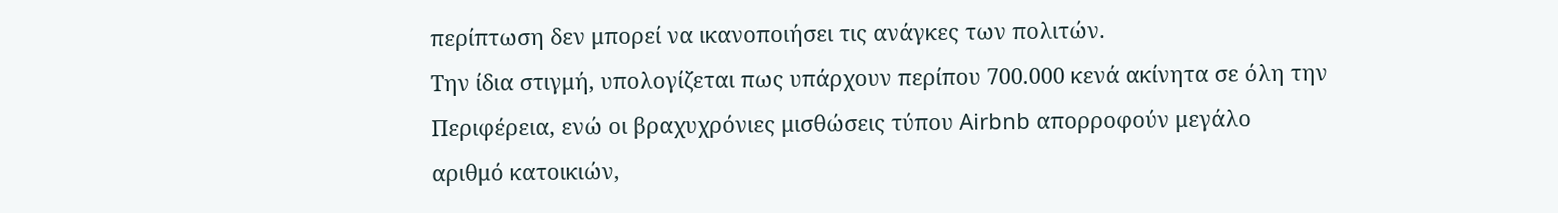περίπτωση δεν μπορεί να ικανοποιήσει τις ανάγκες των πολιτών.
Την ίδια στιγμή, υπολογίζεται πως υπάρχουν περίπου 700.000 κενά ακίνητα σε όλη την Περιφέρεια, ενώ οι βραχυχρόνιες μισθώσεις τύπου Airbnb απορροφούν μεγάλο αριθμό κατοικιών,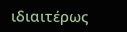ιδιαιτέρως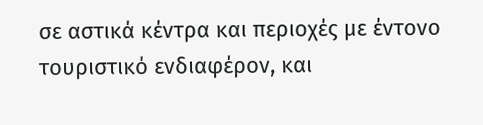σε αστικά κέντρα και περιοχές με έντονο τουριστικό ενδιαφέρον, και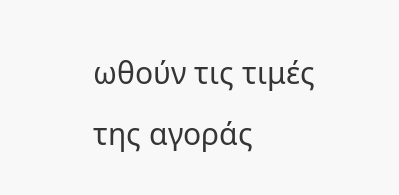ωθούν τις τιμές της αγοράς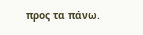προς τα πάνω.